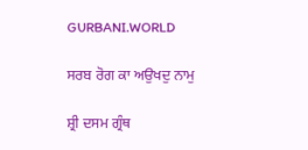GURBANI.WORLD

ਸਰਬ ਰੋਗ ਕਾ ਅਉਖਦੁ ਨਾਮੁ

ਸ਼੍ਰੀ ਦਸਮ ਗ੍ਰੰਥ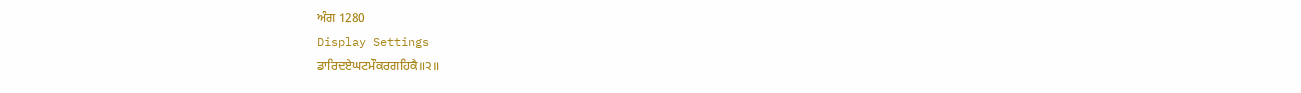ਅੰਗ 1280
Display Settings
ਡਾਰਿਦਏਘਟਮੌਕਰਗਹਿਕੈ॥੨॥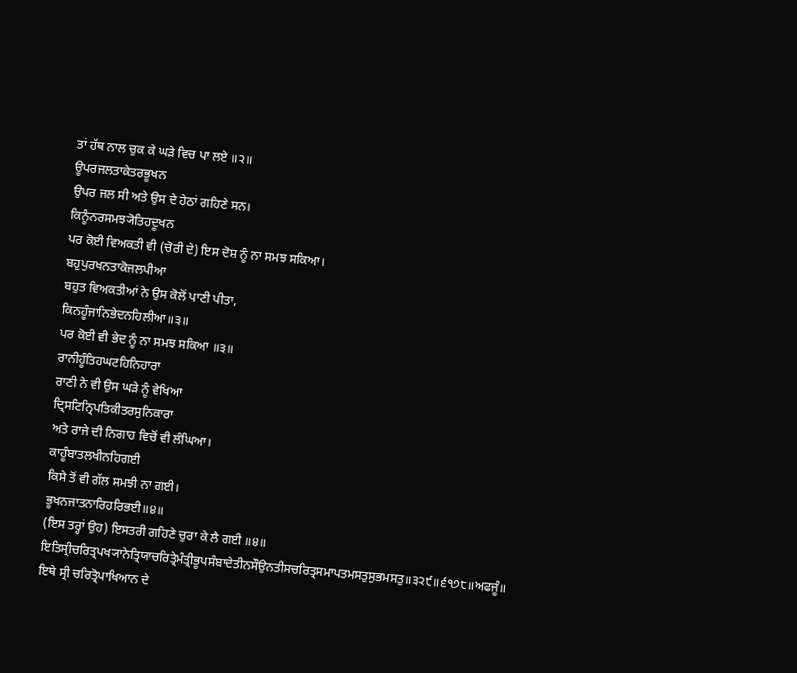ਤਾਂ ਹੱਥ ਨਾਲ ਚੁਕ ਕੇ ਘੜੇ ਵਿਚ ਪਾ ਲਏ ॥੨॥
ਊਪਰਜਲਤਾਕੇਤਰਭੂਖਨ
ਉਪਰ ਜਲ ਸੀ ਅਤੇ ਉਸ ਦੇ ਹੇਠਾਂ ਗਹਿਣੇ ਸਨ।
ਕਿਨੂੰਨਰਸਮਝ੍ਯੋਤਿਹਦੂਖਨ
ਪਰ ਕੋਈ ਵਿਅਕਤੀ ਵੀ (ਚੋਰੀ ਦੇ) ਇਸ ਦੋਸ਼ ਨੂੰ ਨਾ ਸਮਝ ਸਕਿਆ।
ਬਹੁਪੁਰਖਨਤਾਕੋਜਲਪੀਆ
ਬਹੁਤ ਵਿਅਕਤੀਆਂ ਨੇ ਉਸ ਕੋਲੋਂ ਪਾਣੀ ਪੀਤਾ,
ਕਿਨਹੂੰਜਾਨਿਭੇਦਨਹਿਲੀਆ॥੩॥
ਪਰ ਕੋਈ ਵੀ ਭੇਦ ਨੂੰ ਨਾ ਸਮਝ ਸਕਿਆ ॥੩॥
ਰਾਨੀਹੂੰਤਿਹਘਟਹਿਨਿਹਾਰਾ
ਰਾਣੀ ਨੇ ਵੀ ਉਸ ਘੜੇ ਨੂੰ ਵੇਖਿਆ
ਦ੍ਰਿਸਟਿਨ੍ਰਿਪਤਿਕੀਤਰਸੁਨਿਕਾਰਾ
ਅਤੇ ਰਾਜੇ ਦੀ ਨਿਗਾਹ ਵਿਚੋਂ ਵੀ ਲੰਘਿਆ।
ਕਾਹੂੰਬਾਤਲਖੀਨਹਿਗਈ
ਕਿਸੇ ਤੋਂ ਵੀ ਗੱਲ ਸਮਝੀ ਨਾ ਗਈ।
ਭੂਖਨਜਾਤਨਾਰਿਹਰਿਭਈ॥੪॥
(ਇਸ ਤਰ੍ਹਾਂ ਉਹ) ਇਸਤਰੀ ਗਹਿਣੇ ਚੁਰਾ ਕੇ ਲੈ ਗਈ ॥੪॥
ਇਤਿਸ੍ਰੀਚਰਿਤ੍ਰਪਖ੍ਯਾਨੇਤ੍ਰਿਯਾਚਰਿਤ੍ਰੇਮੰਤ੍ਰੀਭੂਪਸੰਬਾਦੇਤੀਨਸੌਉਨਤੀਸਚਰਿਤ੍ਰਸਮਾਪਤਮਸਤੁਸੁਭਮਸਤੁ॥੩੨੯॥੬੧੭੮॥ਅਫਜੂੰ॥
ਇਥੇ ਸ੍ਰੀ ਚਰਿਤ੍ਰੋਪਾਖਿਆਨ ਦੇ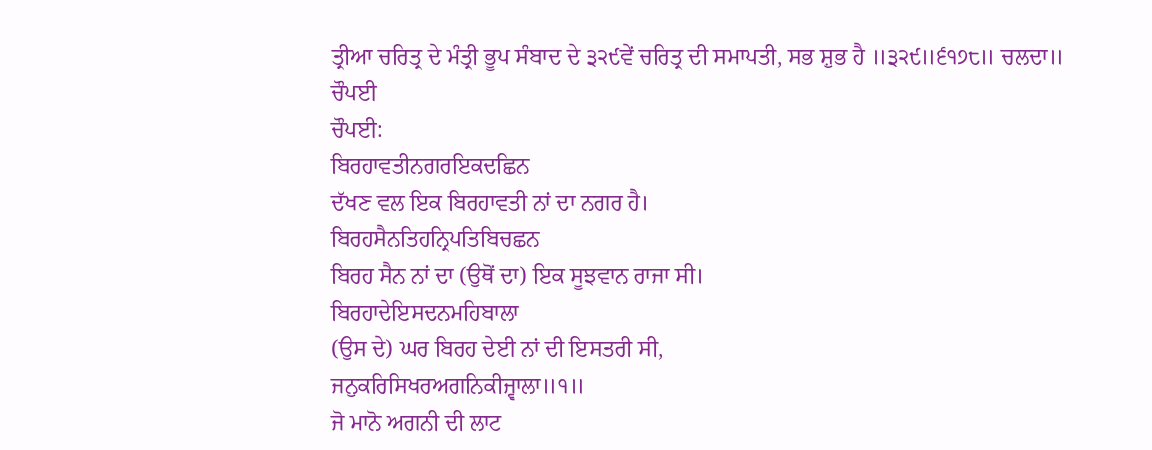ਤ੍ਰੀਆ ਚਰਿਤ੍ਰ ਦੇ ਮੰਤ੍ਰੀ ਭੂਪ ਸੰਬਾਦ ਦੇ ੩੨੯ਵੇਂ ਚਰਿਤ੍ਰ ਦੀ ਸਮਾਪਤੀ, ਸਭ ਸ਼ੁਭ ਹੈ ॥੩੨੯॥੬੧੭੮॥ ਚਲਦਾ॥
ਚੌਪਈ
ਚੌਪਈ:
ਬਿਰਹਾਵਤੀਨਗਰਇਕਦਛਿਨ
ਦੱਖਣ ਵਲ ਇਕ ਬਿਰਹਾਵਤੀ ਨਾਂ ਦਾ ਨਗਰ ਹੈ।
ਬਿਰਹਸੈਨਤਿਹਨ੍ਰਿਪਤਿਬਿਚਛਨ
ਬਿਰਹ ਸੈਨ ਨਾਂ ਦਾ (ਉਥੋਂ ਦਾ) ਇਕ ਸੂਝਵਾਨ ਰਾਜਾ ਸੀ।
ਬਿਰਹਾਦੇਇਸਦਨਮਹਿਬਾਲਾ
(ਉਸ ਦੇ) ਘਰ ਬਿਰਹ ਦੇਈ ਨਾਂ ਦੀ ਇਸਤਰੀ ਸੀ,
ਜਨੁਕਰਿਸਿਖਰਅਗਨਿਕੀਜ੍ਵਾਲਾ॥੧॥
ਜੋ ਮਾਨੋ ਅਗਨੀ ਦੀ ਲਾਟ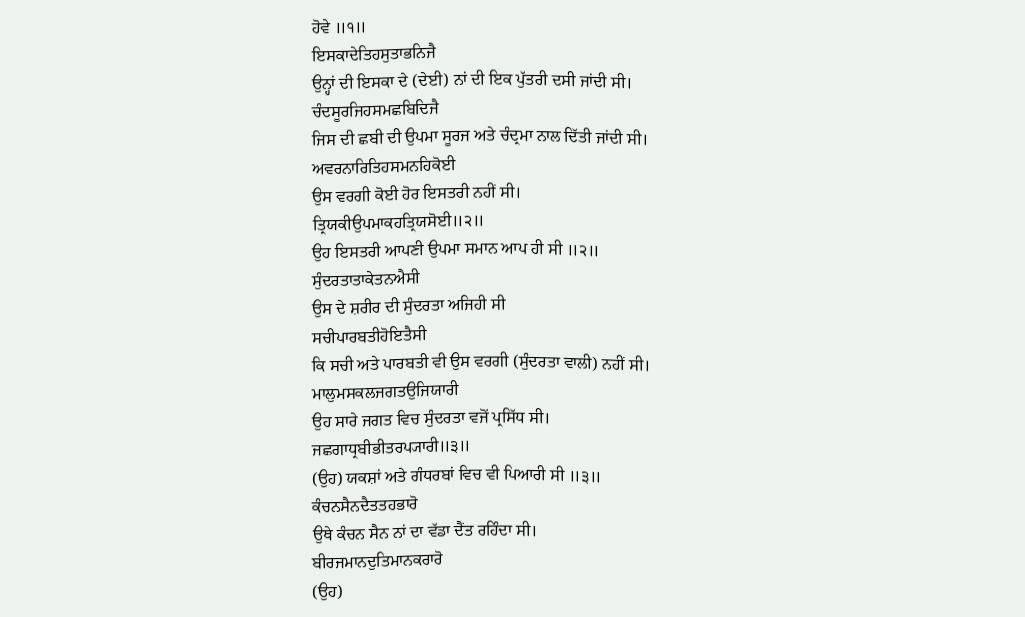ਹੋਵੇ ॥੧॥
ਇਸਕਾਦੇਤਿਹਸੁਤਾਭਨਿਜੈ
ਉਨ੍ਹਾਂ ਦੀ ਇਸਕਾ ਦੇ (ਦੇਈ) ਨਾਂ ਦੀ ਇਕ ਪੁੱਤਰੀ ਦਸੀ ਜਾਂਦੀ ਸੀ।
ਚੰਦਸੂਰਜਿਹਸਮਛਬਿਦਿਜੈ
ਜਿਸ ਦੀ ਛਬੀ ਦੀ ਉਪਮਾ ਸੂਰਜ ਅਤੇ ਚੰਦ੍ਰਮਾ ਨਾਲ ਦਿੱਤੀ ਜਾਂਦੀ ਸੀ।
ਅਵਰਨਾਰਿਤਿਹਸਮਨਹਿਕੋਈ
ਉਸ ਵਰਗੀ ਕੋਈ ਹੋਰ ਇਸਤਰੀ ਨਹੀਂ ਸੀ।
ਤ੍ਰਿਯਕੀਉਪਮਾਕਹਤ੍ਰਿਯਸੋਈ॥੨॥
ਉਹ ਇਸਤਰੀ ਆਪਣੀ ਉਪਮਾ ਸਮਾਨ ਆਪ ਹੀ ਸੀ ॥੨॥
ਸੁੰਦਰਤਾਤਾਕੇਤਨਐਸੀ
ਉਸ ਦੇ ਸ਼ਰੀਰ ਦੀ ਸੁੰਦਰਤਾ ਅਜਿਹੀ ਸੀ
ਸਚੀਪਾਰਬਤੀਹੋਇਤੈਸੀ
ਕਿ ਸਚੀ ਅਤੇ ਪਾਰਬਤੀ ਵੀ ਉਸ ਵਰਗੀ (ਸੁੰਦਰਤਾ ਵਾਲੀ) ਨਹੀਂ ਸੀ।
ਮਾਲੁਮਸਕਲਜਗਤਉਜਿਯਾਰੀ
ਉਹ ਸਾਰੇ ਜਗਤ ਵਿਚ ਸੁੰਦਰਤਾ ਵਜੋਂ ਪ੍ਰਸਿੱਧ ਸੀ।
ਜਛਗਾਧ੍ਰਬੀਭੀਤਰਪ੍ਯਾਰੀ॥੩॥
(ਉਹ) ਯਕਸ਼ਾਂ ਅਤੇ ਗੰਧਰਬਾਂ ਵਿਚ ਵੀ ਪਿਆਰੀ ਸੀ ॥੩॥
ਕੰਚਨਸੈਨਦੈਤਤਹਭਾਰੋ
ਉਥੇ ਕੰਚਨ ਸੈਨ ਨਾਂ ਦਾ ਵੱਡਾ ਦੈਂਤ ਰਹਿੰਦਾ ਸੀ।
ਬੀਰਜਮਾਨਦੁਤਿਮਾਨਕਰਾਰੋ
(ਉਹ)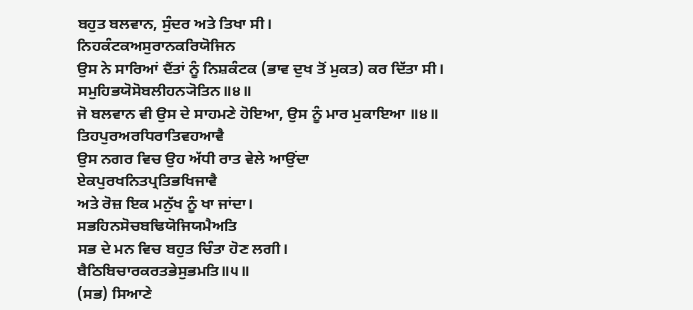ਬਹੁਤ ਬਲਵਾਨ, ਸੁੰਦਰ ਅਤੇ ਤਿਖਾ ਸੀ।
ਨਿਹਕੰਟਕਅਸੁਰਾਨਕਰਿਯੋਜਿਨ
ਉਸ ਨੇ ਸਾਰਿਆਂ ਦੈਂਤਾਂ ਨੂੰ ਨਿਸ਼ਕੰਟਕ (ਭਾਵ ਦੁਖ ਤੋਂ ਮੁਕਤ) ਕਰ ਦਿੱਤਾ ਸੀ।
ਸਮੁਹਿਭਯੋਸੋਬਲੀਹਨ੍ਯੋਤਿਨ॥੪॥
ਜੋ ਬਲਵਾਨ ਵੀ ਉਸ ਦੇ ਸਾਹਮਣੇ ਹੋਇਆ, ਉਸ ਨੂੰ ਮਾਰ ਮੁਕਾਇਆ ॥੪॥
ਤਿਹਪੁਰਅਰਧਿਰਾਤਿਵਹਆਵੈ
ਉਸ ਨਗਰ ਵਿਚ ਉਹ ਅੱਧੀ ਰਾਤ ਵੇਲੇ ਆਉਂਦਾ
ਏਕਪੁਰਖਨਿਤਪ੍ਰਤਿਭਖਿਜਾਵੈ
ਅਤੇ ਰੋਜ਼ ਇਕ ਮਨੁੱਖ ਨੂੰ ਖਾ ਜਾਂਦਾ।
ਸਭਹਿਨਸੋਚਬਢਿਯੋਜਿਯਮੈਅਤਿ
ਸਭ ਦੇ ਮਨ ਵਿਚ ਬਹੁਤ ਚਿੰਤਾ ਹੋਣ ਲਗੀ।
ਬੈਠਿਬਿਚਾਰਕਰਤਭੇਸੁਭਮਤਿ॥੫॥
(ਸਭ) ਸਿਆਣੇ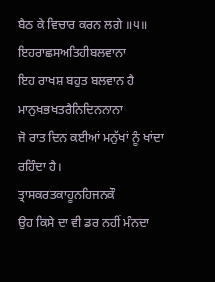ਬੈਠ ਕੇ ਵਿਚਾਰ ਕਰਨ ਲਗੇ ॥੫॥
ਇਹਰਾਛਸਅਤਿਹੀਬਲਵਾਨਾ
ਇਹ ਰਾਖਸ਼ ਬਹੁਤ ਬਲਵਾਨ ਹੈ
ਮਾਨੁਖਭਖਤਰੈਨਿਦਿਨਨਾਨਾ
ਜੋ ਰਾਤ ਦਿਨ ਕਈਆਂ ਮਨੁੱਖਾਂ ਨੂੰ ਖਾਂਦਾ ਰਹਿੰਦਾ ਹੈ।
ਤ੍ਰਾਸਕਰਤਕਾਹੂਨਹਿਜਨਕੌ
ਉਹ ਕਿਸੇ ਦਾ ਵੀ ਡਰ ਨਹੀਂ ਮੰਨਦਾ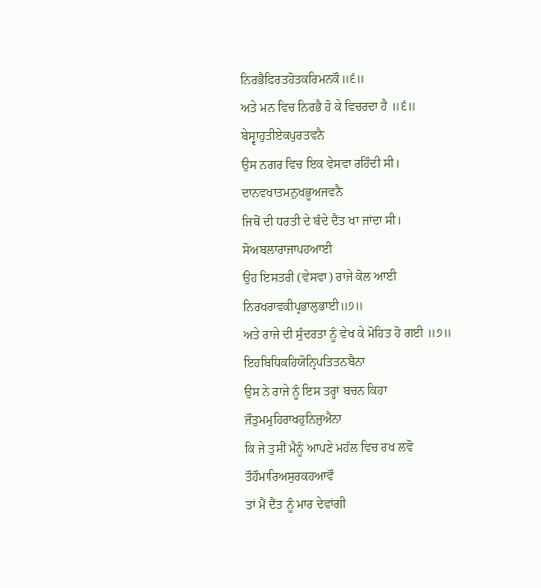ਨਿਰਭੈਫਿਰਤਹੋਤਕਰਿਮਨਕੌ॥੬॥
ਅਤੇ ਮਨ ਵਿਚ ਨਿਰਭੈ ਹੋ ਕੇ ਵਿਚਰਦਾ ਹੈ ॥੬॥
ਬੇਸ੍ਵਾਹੁਤੀਏਕਪੁਰਤਵਨੈ
ਉਸ ਨਗਰ ਵਿਚ ਇਕ ਵੇਸਵਾ ਰਹਿੰਦੀ ਸੀ।
ਦਾਨਵਖਾਤਮਨੁਖਭੂਅਜਵਨੈ
ਜਿਥੋਂ ਦੀ ਧਰਤੀ ਦੇ ਬੰਦੇ ਦੈਂਤ ਖਾ ਜਾਂਦਾ ਸੀ।
ਸੋਅਬਲਾਰਾਜਾਪਹਆਈ
ਉਹ ਇਸਤਰੀ (ਵੇਸਵਾ) ਰਾਜੇ ਕੋਲ ਆਈ
ਨਿਰਖਰਾਵਕੀਪ੍ਰਭਾਲੁਭਾਈ॥੭॥
ਅਤੇ ਰਾਜੇ ਦੀ ਸੁੰਦਰਤਾ ਨੂੰ ਵੇਖ ਕੇ ਮੋਹਿਤ ਹੋ ਗਈ ॥੭॥
ਇਹਬਿਧਿਕਹਿਯੋਨ੍ਰਿਪਤਿਤਨਬੈਨਾ
ਉਸ ਨੇ ਰਾਜੇ ਨੂੰ ਇਸ ਤਰ੍ਹਾਂ ਬਚਨ ਕਿਹਾ
ਜੌਤੁਮਮੁਹਿਰਾਖਹੁਨਿਜੁਐਨਾ
ਕਿ ਜੇ ਤੁਸੀਂ ਮੈਨੂੰ ਆਪਣੇ ਮਹੱਲ ਵਿਚ ਰਖ ਲਵੋ
ਤੌਹੌਮਾਰਿਅਸੁਰਕਹਆਵੌ
ਤਾਂ ਮੈਂ ਦੈਂਤ ਨੂੰ ਮਾਰ ਦੇਵਾਂਗੀ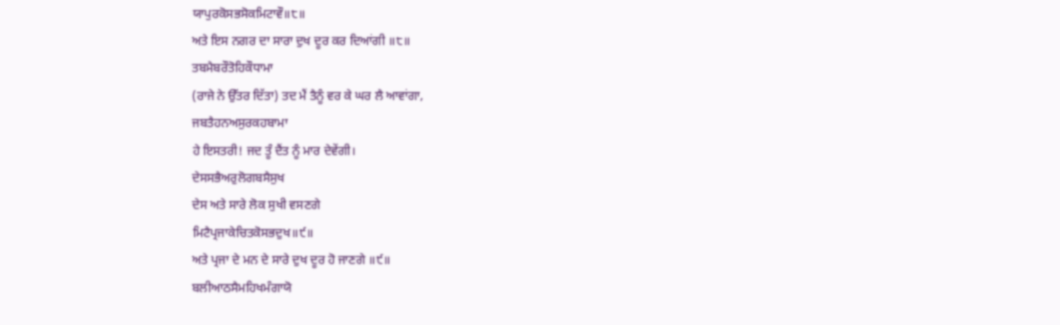ਯਾਪੁਰਕੋਸਭਸੋਕਮਿਟਾਵੌ॥੮॥
ਅਤੇ ਇਸ ਨਗਰ ਦਾ ਸਾਰਾ ਦੁਖ ਦੂਰ ਕਰ ਦਿਆਂਗੀ ॥੮॥
ਤਬਮੈਬਰੌਤੋਹਿਕੌਧਾਮਾ
(ਰਾਜੇ ਨੇ ਉੱਤਰ ਦਿੱਤਾ) ਤਦ ਮੈਂ ਤੈਨੂੰ ਵਰ ਕੇ ਘਰ ਲੈ ਆਵਾਂਗਾ,
ਜਬਤੈਹਨਅਸੁਰਕਹਬਾਮਾ
ਹੇ ਇਸਤਰੀ! ਜਦ ਤੂੰ ਦੈਂਤ ਨੂੰ ਮਾਰ ਦੇਵੇਂਗੀ।
ਦੇਸਸਭੈਅਰੁਲੋਗਬਸੈਸੁਖ
ਦੇਸ ਅਤੇ ਸਾਰੇ ਲੋਕ ਸੁਖੀ ਵਸਣਗੇ
ਮਿਟੈਪ੍ਰਜਾਕੇਚਿਤਕੋਸਭਦੁਖ॥੯॥
ਅਤੇ ਪ੍ਰਜਾ ਦੇ ਮਨ ਦੇ ਸਾਰੇ ਦੁਖ ਦੂਰ ਹੋ ਜਾਣਗੇ ॥੯॥
ਬਲੀਆਠਸੈਮਹਿਖਮੰਗਾਯੋ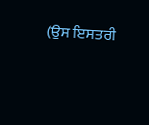(ਉਸ ਇਸਤਰੀ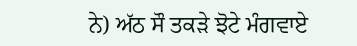ਨੇ) ਅੱਠ ਸੌ ਤਕੜੇ ਝੋਟੇ ਮੰਗਵਾਏ